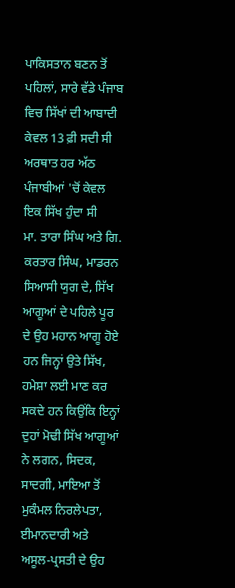ਪਾਕਿਸਤਾਨ ਬਣਨ ਤੋਂ ਪਹਿਲਾਂ, ਸਾਰੇ ਵੱਡੇ ਪੰਜਾਬ ਵਿਚ ਸਿੱਖਾਂ ਦੀ ਆਬਾਦੀ ਕੇਵਲ 13 ਫ਼ੀ ਸਦੀ ਸੀ ਅਰਥਾਤ ਹਰ ਅੱਠ ਪੰਜਾਬੀਆਂ 'ਚੋਂ ਕੇਵਲ ਇਕ ਸਿੱਖ ਹੁੰਦਾ ਸੀ
ਮਾ. ਤਾਰਾ ਸਿੰਘ ਅਤੇ ਗਿ. ਕਰਤਾਰ ਸਿੰਘ, ਮਾਡਰਨ ਸਿਆਸੀ ਯੁਗ ਦੇ, ਸਿੱਖ ਆਗੂਆਂ ਦੇ ਪਹਿਲੇ ਪੂਰ ਦੇ ਉਹ ਮਹਾਨ ਆਗੂ ਹੋਏ ਹਨ ਜਿਨ੍ਹਾਂ ਉਤੇ ਸਿੱਖ, ਹਮੇਸ਼ਾ ਲਈ ਮਾਣ ਕਰ ਸਕਦੇ ਹਨ ਕਿਉਂਕਿ ਇਨ੍ਹਾਂ ਦੁਹਾਂ ਮੋਢੀ ਸਿੱਖ ਆਗੂਆਂ ਨੇ ਲਗਨ, ਸਿਦਕ, ਸਾਦਗੀ, ਮਾਇਆ ਤੋਂ ਮੁਕੰਮਲ ਨਿਰਲੇਪਤਾ, ਈਮਾਨਦਾਰੀ ਅਤੇ ਅਸੂਲ-ਪ੍ਰਸਤੀ ਦੇ ਉਹ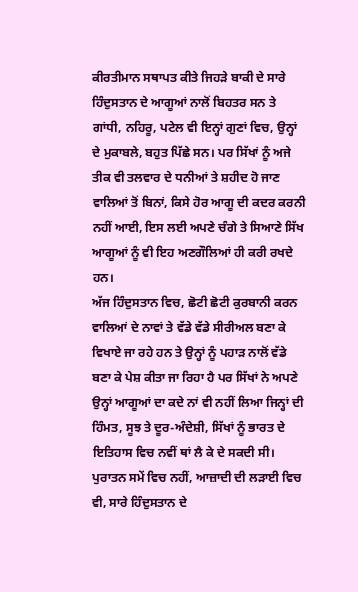ਕੀਰਤੀਮਾਨ ਸਥਾਪਤ ਕੀਤੇ ਜਿਹੜੇ ਬਾਕੀ ਦੇ ਸਾਰੇ ਹਿੰਦੁਸਤਾਨ ਦੇ ਆਗੂਆਂ ਨਾਲੋਂ ਬਿਹਤਰ ਸਨ ਤੇ ਗਾਂਧੀ, ਨਹਿਰੂ, ਪਟੇਲ ਵੀ ਇਨ੍ਹਾਂ ਗੁਣਾਂ ਵਿਚ, ਉਨ੍ਹਾਂ ਦੇ ਮੁਕਾਬਲੇ, ਬਹੁਤ ਪਿੱਛੇ ਸਨ। ਪਰ ਸਿੱਖਾਂ ਨੂੰ ਅਜੇ ਤੀਕ ਵੀ ਤਲਵਾਰ ਦੇ ਧਨੀਆਂ ਤੇ ਸ਼ਹੀਦ ਹੋ ਜਾਣ ਵਾਲਿਆਂ ਤੋਂ ਬਿਨਾਂ, ਕਿਸੇ ਹੋਰ ਆਗੂ ਦੀ ਕਦਰ ਕਰਨੀ ਨਹੀਂ ਆਈ, ਇਸ ਲਈ ਅਪਣੇ ਚੰਗੇ ਤੇ ਸਿਆਣੇ ਸਿੱਖ ਆਗੂਆਂ ਨੂੰ ਵੀ ਇਹ ਅਣਗੌਲਿਆਂ ਹੀ ਕਰੀ ਰਖਦੇ ਹਨ।
ਅੱਜ ਹਿੰਦੁਸਤਾਨ ਵਿਚ, ਛੋਟੀ ਛੋਟੀ ਕੁਰਬਾਨੀ ਕਰਨ ਵਾਲਿਆਂ ਦੇ ਨਾਵਾਂ ਤੇ ਵੱਡੇ ਵੱਡੇ ਸੀਰੀਅਲ ਬਣਾ ਕੇ ਵਿਖਾਏ ਜਾ ਰਹੇ ਹਨ ਤੇ ਉਨ੍ਹਾਂ ਨੂੰ ਪਹਾੜ ਨਾਲੋਂ ਵੱਡੇ ਬਣਾ ਕੇ ਪੇਸ਼ ਕੀਤਾ ਜਾ ਰਿਹਾ ਹੈ ਪਰ ਸਿੱਖਾਂ ਨੇ ਅਪਣੇ ਉਨ੍ਹਾਂ ਆਗੂਆਂ ਦਾ ਕਦੇ ਨਾਂ ਵੀ ਨਹੀਂ ਲਿਆ ਜਿਨ੍ਹਾਂ ਦੀ ਹਿੰਮਤ, ਸੂਝ ਤੇ ਦੂਰ-ਅੰਦੇਸ਼ੀ, ਸਿੱਖਾਂ ਨੂੰ ਭਾਰਤ ਦੇ ਇਤਿਹਾਸ ਵਿਚ ਨਵੀਂ ਥਾਂ ਲੈ ਕੇ ਦੇ ਸਕਦੀ ਸੀ। ਪੁਰਾਤਨ ਸਮੇਂ ਵਿਚ ਨਹੀਂ, ਆਜ਼ਾਦੀ ਦੀ ਲੜਾਈ ਵਿਚ ਵੀ, ਸਾਰੇ ਹਿੰਦੁਸਤਾਨ ਦੇ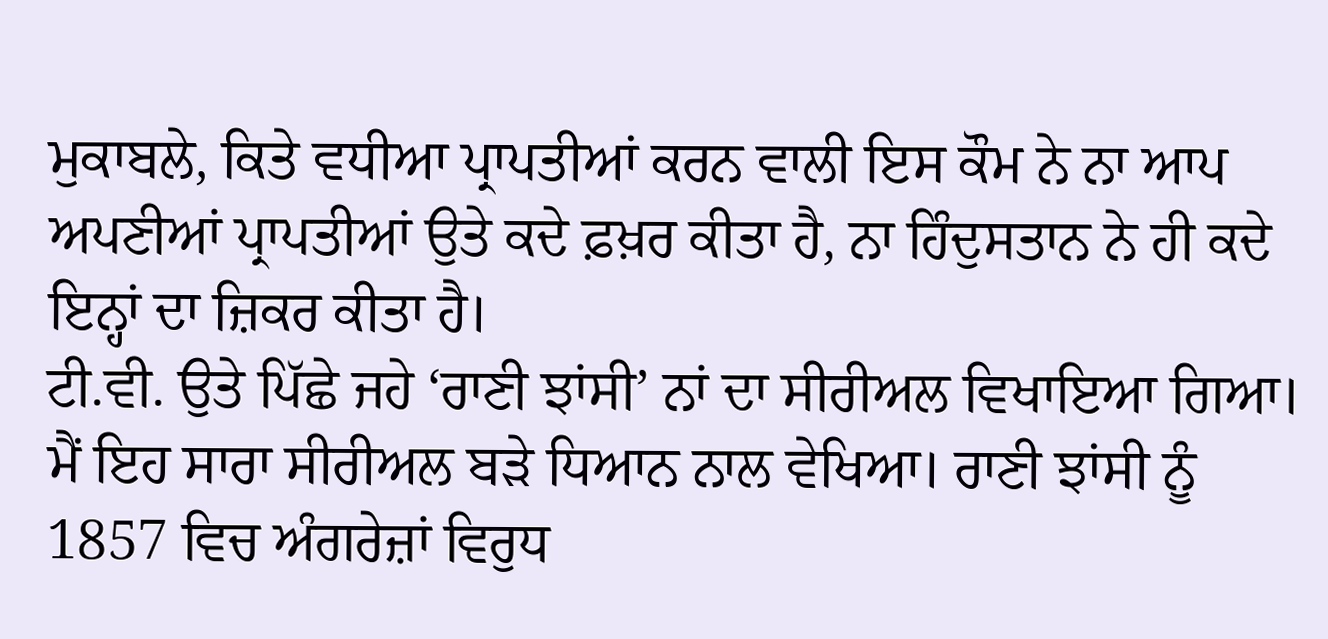ਮੁਕਾਬਲੇ, ਕਿਤੇ ਵਧੀਆ ਪ੍ਰਾਪਤੀਆਂ ਕਰਨ ਵਾਲੀ ਇਸ ਕੌਮ ਨੇ ਨਾ ਆਪ ਅਪਣੀਆਂ ਪ੍ਰਾਪਤੀਆਂ ਉਤੇ ਕਦੇ ਫ਼ਖ਼ਰ ਕੀਤਾ ਹੈ, ਨਾ ਹਿੰਦੁਸਤਾਨ ਨੇ ਹੀ ਕਦੇ ਇਨ੍ਹਾਂ ਦਾ ਜ਼ਿਕਰ ਕੀਤਾ ਹੈ।
ਟੀ.ਵੀ. ਉਤੇ ਪਿੱਛੇ ਜਹੇ ‘ਰਾਣੀ ਝਾਂਸੀ’ ਨਾਂ ਦਾ ਸੀਰੀਅਲ ਵਿਖਾਇਆ ਗਿਆ। ਮੈਂ ਇਹ ਸਾਰਾ ਸੀਰੀਅਲ ਬੜੇ ਧਿਆਨ ਨਾਲ ਵੇਖਿਆ। ਰਾਣੀ ਝਾਂਸੀ ਨੂੰ 1857 ਵਿਚ ਅੰਗਰੇਜ਼ਾਂ ਵਿਰੁਧ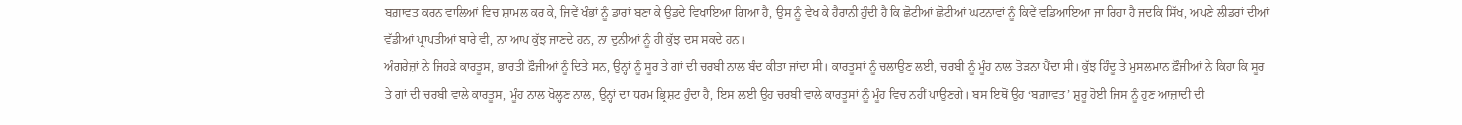ਬਗ਼ਾਵਤ ਕਰਨ ਵਾਲਿਆਂ ਵਿਚ ਸ਼ਾਮਲ ਕਰ ਕੇ, ਜਿਵੇਂ ਖੰਭਾਂ ਨੂੰ ਡਾਰਾਂ ਬਣਾ ਕੇ ਉਡਦੇ ਵਿਖਾਇਆ ਗਿਆ ਹੈ, ਉਸ ਨੂੰ ਵੇਖ ਕੇ ਹੈਰਾਨੀ ਹੁੰਦੀ ਹੈ ਕਿ ਛੋਟੀਆਂ ਛੋਟੀਆਂ ਘਟਨਾਵਾਂ ਨੂੰ ਕਿਵੇਂ ਵਡਿਆਇਆ ਜਾ ਰਿਹਾ ਹੈ ਜਦਕਿ ਸਿੱਖ, ਅਪਣੇ ਲੀਡਰਾਂ ਦੀਆਂ ਵੱਡੀਆਂ ਪ੍ਰਾਪਤੀਆਂ ਬਾਰੇ ਵੀ, ਨਾ ਆਪ ਕੁੱਝ ਜਾਣਦੇ ਹਨ, ਨਾ ਦੁਨੀਆਂ ਨੂੰ ਹੀ ਕੁੱਝ ਦਸ ਸਕਦੇ ਹਨ।
ਅੰਗਰੇਜ਼ਾਂ ਨੇ ਜਿਹੜੇ ਕਾਰਤੂਸ, ਭਾਰਤੀ ਫ਼ੌਜੀਆਂ ਨੂੰ ਦਿਤੇ ਸਨ, ਉਨ੍ਹਾਂ ਨੂੰ ਸੂਰ ਤੇ ਗਾਂ ਦੀ ਚਰਬੀ ਨਾਲ ਬੰਦ ਕੀਤਾ ਜਾਂਦਾ ਸੀ। ਕਾਰਤੂਸਾਂ ਨੂੰ ਚਲਾਉਣ ਲਈ, ਚਰਬੀ ਨੂੰ ਮੂੰਹ ਨਾਲ ਤੋੜਨਾ ਪੈਂਦਾ ਸੀ। ਕੁੱਝ ਹਿੰਦੂ ਤੇ ਮੁਸਲਮਾਨ ਫ਼ੌਜੀਆਂ ਨੇ ਕਿਹਾ ਕਿ ਸੂਰ ਤੇ ਗਾਂ ਦੀ ਚਰਬੀ ਵਾਲੇ ਕਾਰਤੂਸ, ਮੂੰਹ ਨਾਲ ਖੋਲ੍ਹਣ ਨਾਲ, ਉਨ੍ਹਾਂ ਦਾ ਧਰਮ ਭ੍ਰਿਸ਼ਟ ਹੁੰਦਾ ਹੈ, ਇਸ ਲਈ ਉਹ ਚਰਬੀ ਵਾਲੇ ਕਾਰਤੂਸਾਂ ਨੂੰ ਮੂੰਹ ਵਿਚ ਨਹੀਂ ਪਾਉਣਗੇ। ਬਸ ਇਥੋਂ ਉਹ ‘ਬਗ਼ਾਵਤ’ ਸ਼ੁਰੂ ਹੋਈ ਜਿਸ ਨੂੰ ਹੁਣ ਆਜ਼ਾਦੀ ਦੀ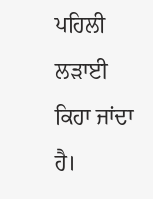ਪਹਿਲੀ ਲੜਾਈ ਕਿਹਾ ਜਾਂਦਾ ਹੈ।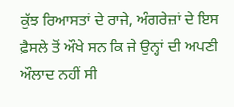ਕੁੱਝ ਰਿਆਸਤਾਂ ਦੇ ਰਾਜੇ, ਅੰਗਰੇਜ਼ਾਂ ਦੇ ਇਸ ਫ਼ੈਸਲੇ ਤੋਂ ਔਖੇ ਸਨ ਕਿ ਜੇ ਉਨ੍ਹਾਂ ਦੀ ਅਪਣੀ ਔਲਾਦ ਨਹੀਂ ਸੀ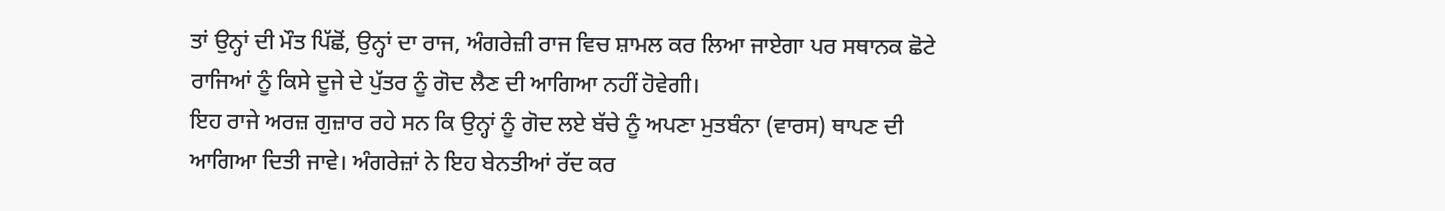ਤਾਂ ਉਨ੍ਹਾਂ ਦੀ ਮੌਤ ਪਿੱਛੋਂ, ਉਨ੍ਹਾਂ ਦਾ ਰਾਜ, ਅੰਗਰੇਜ਼ੀ ਰਾਜ ਵਿਚ ਸ਼ਾਮਲ ਕਰ ਲਿਆ ਜਾਏਗਾ ਪਰ ਸਥਾਨਕ ਛੋਟੇ ਰਾਜਿਆਂ ਨੂੰ ਕਿਸੇ ਦੂਜੇ ਦੇ ਪੁੱਤਰ ਨੂੰ ਗੋਦ ਲੈਣ ਦੀ ਆਗਿਆ ਨਹੀਂ ਹੋਵੇਗੀ।
ਇਹ ਰਾਜੇ ਅਰਜ਼ ਗੁਜ਼ਾਰ ਰਹੇ ਸਨ ਕਿ ਉਨ੍ਹਾਂ ਨੂੰ ਗੋਦ ਲਏ ਬੱਚੇ ਨੂੰ ਅਪਣਾ ਮੁਤਬੰਨਾ (ਵਾਰਸ) ਥਾਪਣ ਦੀ ਆਗਿਆ ਦਿਤੀ ਜਾਵੇ। ਅੰਗਰੇਜ਼ਾਂ ਨੇ ਇਹ ਬੇਨਤੀਆਂ ਰੱਦ ਕਰ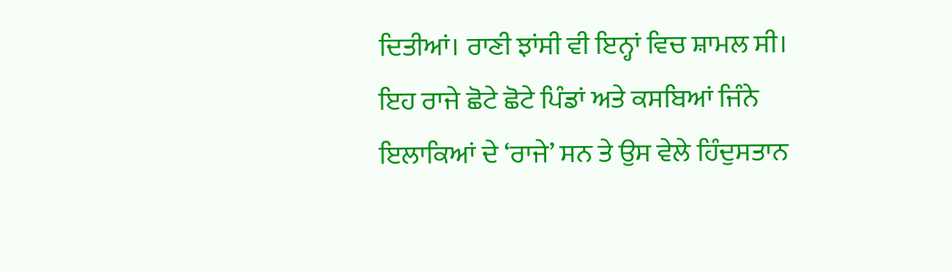ਦਿਤੀਆਂ। ਰਾਣੀ ਝਾਂਸੀ ਵੀ ਇਨ੍ਹਾਂ ਵਿਚ ਸ਼ਾਮਲ ਸੀ। ਇਹ ਰਾਜੇ ਛੋਟੇ ਛੋਟੇ ਪਿੰਡਾਂ ਅਤੇ ਕਸਬਿਆਂ ਜਿੰਨੇ ਇਲਾਕਿਆਂ ਦੇ ‘ਰਾਜੇ’ ਸਨ ਤੇ ਉਸ ਵੇਲੇ ਹਿੰਦੁਸਤਾਨ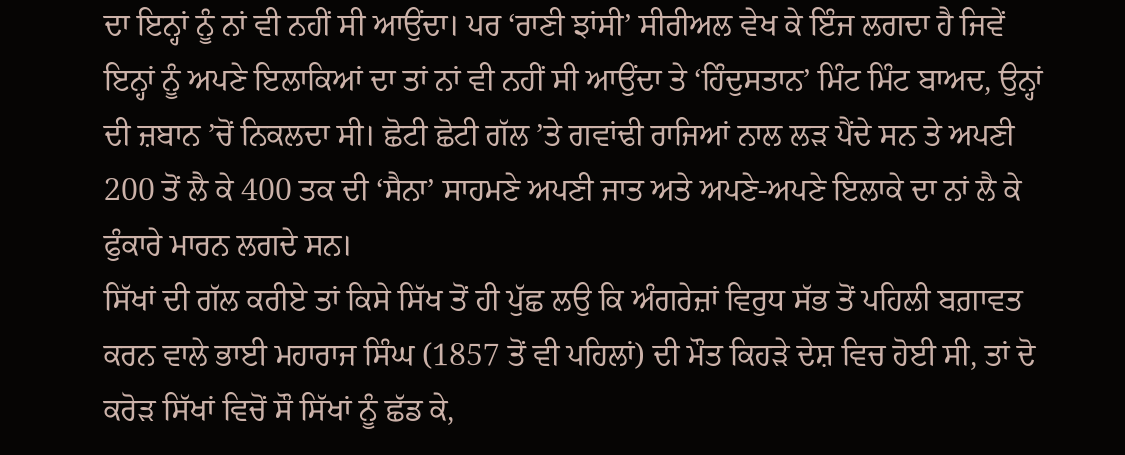ਦਾ ਇਨ੍ਹਾਂ ਨੂੰ ਨਾਂ ਵੀ ਨਹੀਂ ਸੀ ਆਉਂਦਾ। ਪਰ ‘ਰਾਣੀ ਝਾਂਸੀ’ ਸੀਰੀਅਲ ਵੇਖ ਕੇ ਇੰਜ ਲਗਦਾ ਹੈ ਜਿਵੇਂ ਇਨ੍ਹਾਂ ਨੂੰ ਅਪਣੇ ਇਲਾਕਿਆਂ ਦਾ ਤਾਂ ਨਾਂ ਵੀ ਨਹੀਂ ਸੀ ਆਉਂਦਾ ਤੇ ‘ਹਿੰਦੁਸਤਾਨ’ ਮਿੰਟ ਮਿੰਟ ਬਾਅਦ, ਉਨ੍ਹਾਂ ਦੀ ਜ਼ਬਾਨ ’ਚੋਂ ਨਿਕਲਦਾ ਸੀ। ਛੋਟੀ ਛੋਟੀ ਗੱਲ ’ਤੇ ਗਵਾਂਢੀ ਰਾਜਿਆਂ ਨਾਲ ਲੜ ਪੈਂਦੇ ਸਨ ਤੇ ਅਪਣੀ 200 ਤੋਂ ਲੈ ਕੇ 400 ਤਕ ਦੀ ‘ਸੈਨਾ’ ਸਾਹਮਣੇ ਅਪਣੀ ਜਾਤ ਅਤੇ ਅਪਣੇ-ਅਪਣੇ ਇਲਾਕੇ ਦਾ ਨਾਂ ਲੈ ਕੇ ਫੁੰਕਾਰੇ ਮਾਰਨ ਲਗਦੇ ਸਨ।
ਸਿੱਖਾਂ ਦੀ ਗੱਲ ਕਰੀਏ ਤਾਂ ਕਿਸੇ ਸਿੱਖ ਤੋਂ ਹੀ ਪੁੱਛ ਲਉ ਕਿ ਅੰਗਰੇਜ਼ਾਂ ਵਿਰੁਧ ਸੱਭ ਤੋਂ ਪਹਿਲੀ ਬਗ਼ਾਵਤ ਕਰਨ ਵਾਲੇ ਭਾਈ ਮਹਾਰਾਜ ਸਿੰਘ (1857 ਤੋਂ ਵੀ ਪਹਿਲਾਂ) ਦੀ ਮੌਤ ਕਿਹੜੇ ਦੇਸ਼ ਵਿਚ ਹੋਈ ਸੀ, ਤਾਂ ਦੋ ਕਰੋੜ ਸਿੱਖਾਂ ਵਿਚੋਂ ਸੌ ਸਿੱਖਾਂ ਨੂੰ ਛੱਡ ਕੇ,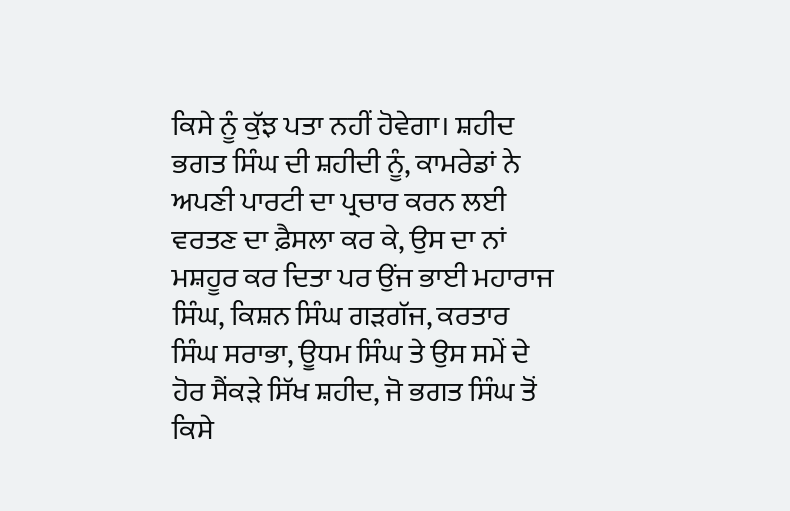ਕਿਸੇ ਨੂੰ ਕੁੱਝ ਪਤਾ ਨਹੀਂ ਹੋਵੇਗਾ। ਸ਼ਹੀਦ ਭਗਤ ਸਿੰਘ ਦੀ ਸ਼ਹੀਦੀ ਨੂੰ, ਕਾਮਰੇਡਾਂ ਨੇ ਅਪਣੀ ਪਾਰਟੀ ਦਾ ਪ੍ਰਚਾਰ ਕਰਨ ਲਈ ਵਰਤਣ ਦਾ ਫ਼ੈਸਲਾ ਕਰ ਕੇ, ਉਸ ਦਾ ਨਾਂ ਮਸ਼ਹੂਰ ਕਰ ਦਿਤਾ ਪਰ ਉਂਜ ਭਾਈ ਮਹਾਰਾਜ ਸਿੰਘ, ਕਿਸ਼ਨ ਸਿੰਘ ਗੜਗੱਜ, ਕਰਤਾਰ ਸਿੰਘ ਸਰਾਭਾ, ਊਧਮ ਸਿੰਘ ਤੇ ਉਸ ਸਮੇਂ ਦੇ ਹੋਰ ਸੈਂਕੜੇ ਸਿੱਖ ਸ਼ਹੀਦ, ਜੋ ਭਗਤ ਸਿੰਘ ਤੋਂ ਕਿਸੇ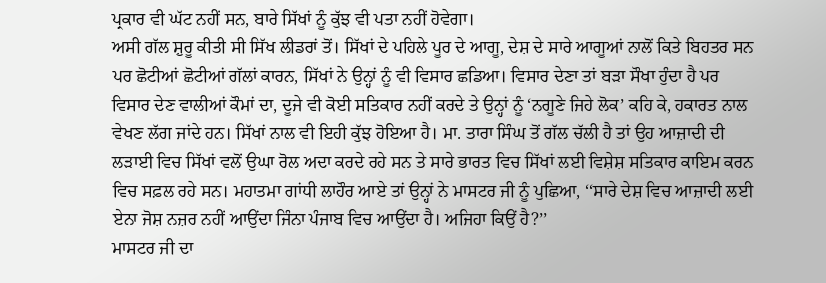ਪ੍ਰਕਾਰ ਵੀ ਘੱਟ ਨਹੀਂ ਸਨ, ਬਾਰੇ ਸਿੱਖਾਂ ਨੂੰ ਕੁੱਝ ਵੀ ਪਤਾ ਨਹੀਂ ਹੋਵੇਗਾ।
ਅਸੀ ਗੱਲ ਸ਼ੁਰੂ ਕੀਤੀ ਸੀ ਸਿੱਖ ਲੀਡਰਾਂ ਤੋਂ। ਸਿੱਖਾਂ ਦੇ ਪਹਿਲੇ ਪੂਰ ਦੇ ਆਗੂ, ਦੇਸ਼ ਦੇ ਸਾਰੇ ਆਗੂਆਂ ਨਾਲੋਂ ਕਿਤੇ ਬਿਹਤਰ ਸਨ ਪਰ ਛੋਟੀਆਂ ਛੋਟੀਆਂ ਗੱਲਾਂ ਕਾਰਨ, ਸਿੱਖਾਂ ਨੇ ਉਨ੍ਹਾਂ ਨੂੰ ਵੀ ਵਿਸਾਰ ਛਡਿਆ। ਵਿਸਾਰ ਦੇਣਾ ਤਾਂ ਬੜਾ ਸੌਖਾ ਹੁੰਦਾ ਹੈ ਪਰ ਵਿਸਾਰ ਦੇਣ ਵਾਲੀਆਂ ਕੌਮਾਂ ਦਾ, ਦੂਜੇ ਵੀ ਕੋਈ ਸਤਿਕਾਰ ਨਹੀਂ ਕਰਦੇ ਤੇ ਉਨ੍ਹਾਂ ਨੂੰ ‘ਨਗੂਣੇ ਜਿਹੇ ਲੋਕ’ ਕਹਿ ਕੇ, ਹਕਾਰਤ ਨਾਲ ਵੇਖਣ ਲੱਗ ਜਾਂਦੇ ਹਨ। ਸਿੱਖਾਂ ਨਾਲ ਵੀ ਇਹੀ ਕੁੱਝ ਹੋਇਆ ਹੈ। ਮਾ. ਤਾਰਾ ਸਿੰਘ ਤੋਂ ਗੱਲ ਚੱਲੀ ਹੈ ਤਾਂ ਉਹ ਆਜ਼ਾਦੀ ਦੀ ਲੜਾਈ ਵਿਚ ਸਿੱਖਾਂ ਵਲੋਂ ਉਘਾ ਰੋਲ ਅਦਾ ਕਰਦੇ ਰਹੇ ਸਨ ਤੇ ਸਾਰੇ ਭਾਰਤ ਵਿਚ ਸਿੱਖਾਂ ਲਈ ਵਿਸ਼ੇਸ਼ ਸਤਿਕਾਰ ਕਾਇਮ ਕਰਨ ਵਿਚ ਸਫ਼ਲ ਰਹੇ ਸਨ। ਮਹਾਤਮਾ ਗਾਂਧੀ ਲਾਹੌਰ ਆਏ ਤਾਂ ਉਨ੍ਹਾਂ ਨੇ ਮਾਸਟਰ ਜੀ ਨੂੰ ਪੁਛਿਆ, ‘‘ਸਾਰੇ ਦੇਸ਼ ਵਿਚ ਆਜ਼ਾਦੀ ਲਈ ਏਨਾ ਜੋਸ਼ ਨਜ਼ਰ ਨਹੀਂ ਆਉਂਦਾ ਜਿੰਨਾ ਪੰਜਾਬ ਵਿਚ ਆਉਂਦਾ ਹੈ। ਅਜਿਹਾ ਕਿਉਂ ਹੈ?’’
ਮਾਸਟਰ ਜੀ ਦਾ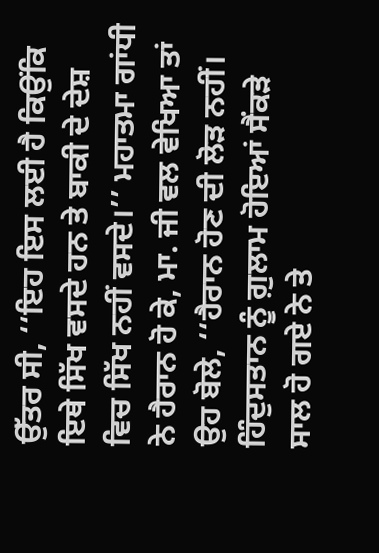ਉੱਤਰ ਸੀ, ‘‘ਇਹ ਇਸ ਲਈ ਹੈ ਕਿਉਂਕਿ ਇਥੇ ਸਿੱਖ ਵਸਦੇ ਹਨ ਤੇ ਬਾਕੀ ਦੇ ਦੇਸ਼ ਵਿਚ ਸਿੱਖ ਨਹੀਂ ਵਸਦੇ।’’ ਮਹਾਤਮਾ ਗਾਂਧੀ ਨੇ ਹੈਰਾਨ ਹੋ ਕੇ, ਮਾ. ਜੀ ਵਲ ਵੇਖਿਆ ਤਾਂ ਉਹ ਬੋਲੇ, ‘‘ਹੈਰਾਨ ਹੋਣ ਦੀ ਲੋੜ ਨਹੀਂ। ਹਿੰਦੁਸਤਾਨ ਨੂੰ ਗ਼ੁਲਾਮ ਹੋਇਆਂ ਸੈਂਕੜੇ ਸਾਲ ਹੋ ਗਏ ਨੇ ਤੇ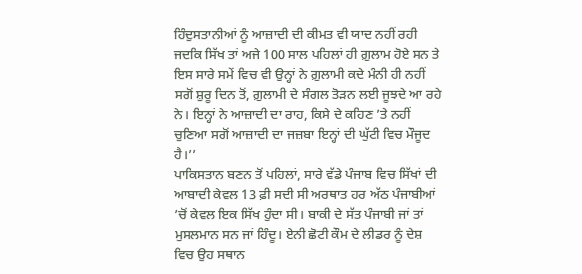ਹਿੰਦੁਸਤਾਨੀਆਂ ਨੂੰ ਆਜ਼ਾਦੀ ਦੀ ਕੀਮਤ ਵੀ ਯਾਦ ਨਹੀਂ ਰਹੀ ਜਦਕਿ ਸਿੱਖ ਤਾਂ ਅਜੇ 100 ਸਾਲ ਪਹਿਲਾਂ ਹੀ ਗ਼ੁਲਾਮ ਹੋਏ ਸਨ ਤੇ ਇਸ ਸਾਰੇ ਸਮੇਂ ਵਿਚ ਵੀ ਉਨ੍ਹਾਂ ਨੇ ਗ਼ੁਲਾਮੀ ਕਦੇ ਮੰਨੀ ਹੀ ਨਹੀਂ ਸਗੋਂ ਸ਼ੁਰੂ ਦਿਨ ਤੋਂ, ਗ਼ੁਲਾਮੀ ਦੇ ਸੰਗਲ ਤੋੜਨ ਲਈ ਜੂਝਦੇ ਆ ਰਹੇ ਨੇ। ਇਨ੍ਹਾਂ ਨੇ ਆਜ਼ਾਦੀ ਦਾ ਰਾਹ, ਕਿਸੇ ਦੇ ਕਹਿਣ ’ਤੇ ਨਹੀਂ ਚੁਣਿਆ ਸਗੋਂ ਆਜ਼ਾਦੀ ਦਾ ਜਜ਼ਬਾ ਇਨ੍ਹਾਂ ਦੀ ਘੁੱਟੀ ਵਿਚ ਮੌਜੂਦ ਹੈ।’’
ਪਾਕਿਸਤਾਨ ਬਣਨ ਤੋਂ ਪਹਿਲਾਂ, ਸਾਰੇ ਵੱਡੇ ਪੰਜਾਬ ਵਿਚ ਸਿੱਖਾਂ ਦੀ ਆਬਾਦੀ ਕੇਵਲ 13 ਫ਼ੀ ਸਦੀ ਸੀ ਅਰਥਾਤ ਹਰ ਅੱਠ ਪੰਜਾਬੀਆਂ ’ਚੋਂ ਕੇਵਲ ਇਕ ਸਿੱਖ ਹੁੰਦਾ ਸੀ। ਬਾਕੀ ਦੇ ਸੱਤ ਪੰਜਾਬੀ ਜਾਂ ਤਾਂ ਮੁਸਲਮਾਨ ਸਨ ਜਾਂ ਹਿੰਦੂ। ਏਨੀ ਛੋਟੀ ਕੌਮ ਦੇ ਲੀਡਰ ਨੂੰ ਦੇਸ਼ ਵਿਚ ਉਹ ਸਥਾਨ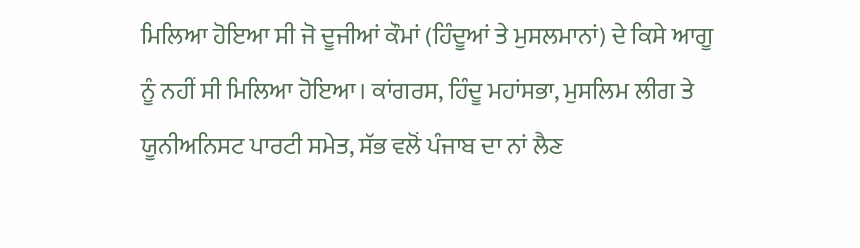ਮਿਲਿਆ ਹੋਇਆ ਸੀ ਜੋ ਦੂਜੀਆਂ ਕੌਮਾਂ (ਹਿੰਦੂਆਂ ਤੇ ਮੁਸਲਮਾਨਾਂ) ਦੇ ਕਿਸੇ ਆਗੂ ਨੂੰ ਨਹੀਂ ਸੀ ਮਿਲਿਆ ਹੋਇਆ। ਕਾਂਗਰਸ, ਹਿੰਦੂ ਮਹਾਂਸਭਾ, ਮੁਸਲਿਮ ਲੀਗ ਤੇ ਯੂਨੀਅਨਿਸਟ ਪਾਰਟੀ ਸਮੇਤ, ਸੱਭ ਵਲੋਂ ਪੰਜਾਬ ਦਾ ਨਾਂ ਲੈਣ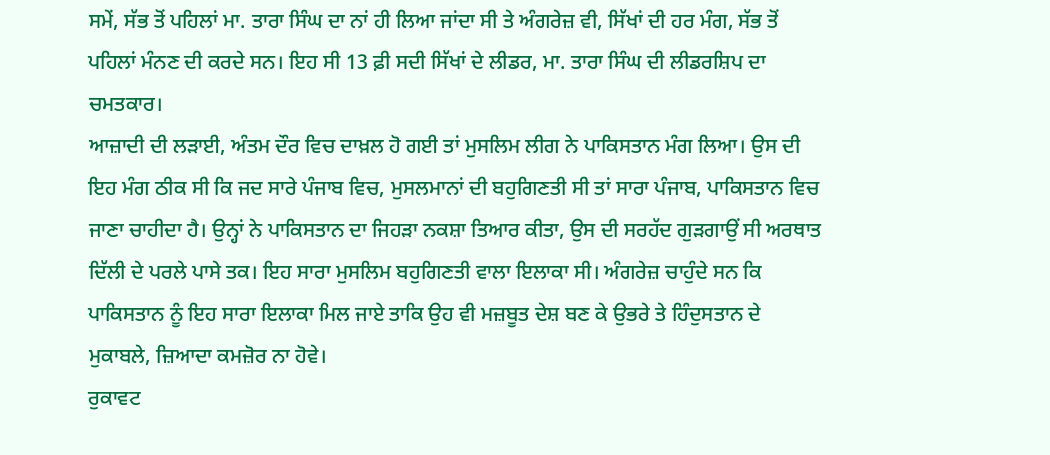ਸਮੇਂ, ਸੱਭ ਤੋਂ ਪਹਿਲਾਂ ਮਾ. ਤਾਰਾ ਸਿੰਘ ਦਾ ਨਾਂ ਹੀ ਲਿਆ ਜਾਂਦਾ ਸੀ ਤੇ ਅੰਗਰੇਜ਼ ਵੀ, ਸਿੱਖਾਂ ਦੀ ਹਰ ਮੰਗ, ਸੱਭ ਤੋਂ ਪਹਿਲਾਂ ਮੰਨਣ ਦੀ ਕਰਦੇ ਸਨ। ਇਹ ਸੀ 13 ਫ਼ੀ ਸਦੀ ਸਿੱਖਾਂ ਦੇ ਲੀਡਰ, ਮਾ. ਤਾਰਾ ਸਿੰਘ ਦੀ ਲੀਡਰਸ਼ਿਪ ਦਾ ਚਮਤਕਾਰ।
ਆਜ਼ਾਦੀ ਦੀ ਲੜਾਈ, ਅੰਤਮ ਦੌਰ ਵਿਚ ਦਾਖ਼ਲ ਹੋ ਗਈ ਤਾਂ ਮੁਸਲਿਮ ਲੀਗ ਨੇ ਪਾਕਿਸਤਾਨ ਮੰਗ ਲਿਆ। ਉਸ ਦੀ ਇਹ ਮੰਗ ਠੀਕ ਸੀ ਕਿ ਜਦ ਸਾਰੇ ਪੰਜਾਬ ਵਿਚ, ਮੁਸਲਮਾਨਾਂ ਦੀ ਬਹੁਗਿਣਤੀ ਸੀ ਤਾਂ ਸਾਰਾ ਪੰਜਾਬ, ਪਾਕਿਸਤਾਨ ਵਿਚ ਜਾਣਾ ਚਾਹੀਦਾ ਹੈ। ਉਨ੍ਹਾਂ ਨੇ ਪਾਕਿਸਤਾਨ ਦਾ ਜਿਹੜਾ ਨਕਸ਼ਾ ਤਿਆਰ ਕੀਤਾ, ਉਸ ਦੀ ਸਰਹੱਦ ਗੁੜਗਾਉਂ ਸੀ ਅਰਥਾਤ ਦਿੱਲੀ ਦੇ ਪਰਲੇ ਪਾਸੇ ਤਕ। ਇਹ ਸਾਰਾ ਮੁਸਲਿਮ ਬਹੁਗਿਣਤੀ ਵਾਲਾ ਇਲਾਕਾ ਸੀ। ਅੰਗਰੇਜ਼ ਚਾਹੁੰਦੇ ਸਨ ਕਿ ਪਾਕਿਸਤਾਨ ਨੂੰ ਇਹ ਸਾਰਾ ਇਲਾਕਾ ਮਿਲ ਜਾਏ ਤਾਕਿ ਉਹ ਵੀ ਮਜ਼ਬੂਤ ਦੇਸ਼ ਬਣ ਕੇ ਉਭਰੇ ਤੇ ਹਿੰਦੁਸਤਾਨ ਦੇ ਮੁਕਾਬਲੇ, ਜ਼ਿਆਦਾ ਕਮਜ਼ੋਰ ਨਾ ਹੋਵੇ।
ਰੁਕਾਵਟ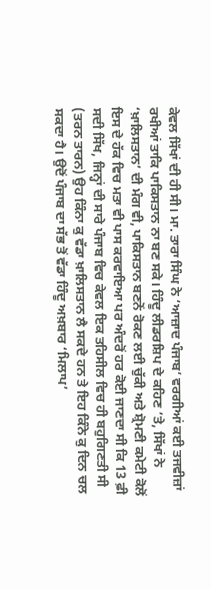ਕੇਵਲ ਸਿੱਖਾਂ ਦੀ ਹੀ ਸੀ। ਮਾ. ਤਾਰਾ ਸਿੰਘ ਨੇ ‘ਆਜ਼ਾਦ ਪੰਜਾਬ’ ਵਰਗੀਆਂ ਕਈ ਤਜਵੀਜ਼ਾਂ ਰਖੀਆਂ ਤਾਕਿ ਪਾਕਿਸਤਾਨ ਨਾ ਬਣ ਸਕੇ। ਹਿੰਦੂ ਲੀਡਰਸ਼ਿਪ ਦੇ ਕਹਿਣ ’ਤੇ, ਸਿੱਖਾਂ ਨੇ ‘ਖ਼ਾਲਿਸਤਾਨ’ ਦੀ ਮੰਗ ਵੀ, ਪਾਕਿਸਤਾਨ ਬਣਨੋਂ ਰੋਕਣ ਲਈ ਚੁੱਕੀ ਅਤੇ ਸ਼੍ਰੋਮਣੀ ਕਮੇਟੀ ਕੋਲੋਂ ਇਸ ਦੇ ਹੱਕ ਵਿਚ ਮਤਾ ਵੀ ਪਾਸ ਕਰਵਾਇਆ ਪਰ ਅੰਦਰੋਂ ਹਰ ਕੋਈ ਜਾਣਦਾ ਸੀ ਕਿ 13 ਫ਼ੀ ਸਦੀ ਸਿੱਖ, ਜਿਨ੍ਹਾਂ ਦੀ ਸਾਰੇ ਪੰਜਾਬ ਵਿਚ ਕੇਵਲ ਇਕ ਤਹਿਸੀਲ ਵਿਚ ਹੀ ਬਹੁਗਿਣਤੀ ਸੀ (ਤਰਨ ਤਾਰਨ) ਉਹ ਕਿੰਨਾ ਕੁ ਵੱਡਾ ਖ਼ਾਲਿਸਤਾਨ ਲੈ ਸਕਦੇ ਹਨ ਤੇ ਇਹ ਕਿੰਨੇ ਕੁ ਦਿਨ ਚਲ ਸਕਦਾ ਹੈ। ਉਦੋਂ ਪੰਜਾਬ ਦਾ ਸੱਭ ਤੋਂ ਵੱਡਾ ਹਿੰਦੂ ਅਖ਼ਬਾਰ ‘ਮਿਲਾਪ’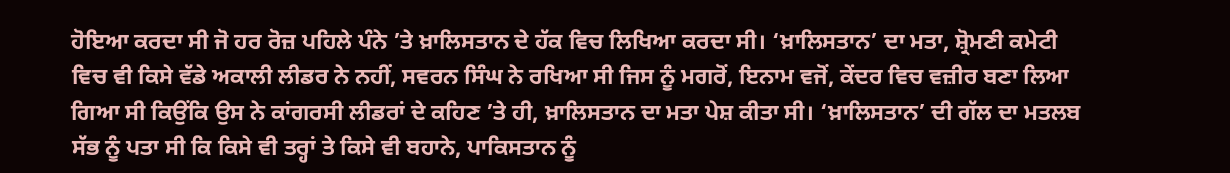ਹੋਇਆ ਕਰਦਾ ਸੀ ਜੋ ਹਰ ਰੋਜ਼ ਪਹਿਲੇ ਪੰਨੇ ’ਤੇ ਖ਼ਾਲਿਸਤਾਨ ਦੇ ਹੱਕ ਵਿਚ ਲਿਖਿਆ ਕਰਦਾ ਸੀ। ‘ਖ਼ਾਲਿਸਤਾਨ’ ਦਾ ਮਤਾ, ਸ਼੍ਰੋਮਣੀ ਕਮੇਟੀ ਵਿਚ ਵੀ ਕਿਸੇ ਵੱਡੇ ਅਕਾਲੀ ਲੀਡਰ ਨੇ ਨਹੀਂ, ਸਵਰਨ ਸਿੰਘ ਨੇ ਰਖਿਆ ਸੀ ਜਿਸ ਨੂੰ ਮਗਰੋਂ, ਇਨਾਮ ਵਜੋਂ, ਕੇਂਦਰ ਵਿਚ ਵਜ਼ੀਰ ਬਣਾ ਲਿਆ ਗਿਆ ਸੀ ਕਿਉਂਕਿ ਉਸ ਨੇ ਕਾਂਗਰਸੀ ਲੀਡਰਾਂ ਦੇ ਕਹਿਣ ’ਤੇ ਹੀ, ਖ਼ਾਲਿਸਤਾਨ ਦਾ ਮਤਾ ਪੇਸ਼ ਕੀਤਾ ਸੀ। ‘ਖ਼ਾਲਿਸਤਾਨ’ ਦੀ ਗੱਲ ਦਾ ਮਤਲਬ ਸੱਭ ਨੂੰ ਪਤਾ ਸੀ ਕਿ ਕਿਸੇ ਵੀ ਤਰ੍ਹਾਂ ਤੇ ਕਿਸੇ ਵੀ ਬਹਾਨੇ, ਪਾਕਿਸਤਾਨ ਨੂੰ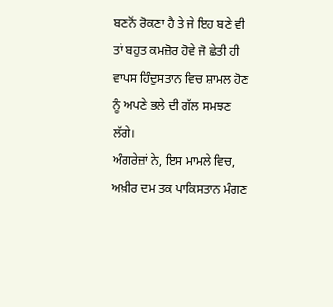ਬਣਨੋਂ ਰੋਕਣਾ ਹੈ ਤੇ ਜੇ ਇਹ ਬਣੇ ਵੀ ਤਾਂ ਬਹੁਤ ਕਮਜ਼ੋਰ ਹੋਵੇ ਜੋ ਛੇਤੀ ਹੀ ਵਾਪਸ ਹਿੰਦੁਸਤਾਨ ਵਿਚ ਸ਼ਾਮਲ ਹੋਣ ਨੂੰ ਅਪਣੇ ਭਲੇ ਦੀ ਗੱਲ ਸਮਝਣ ਲੱਗੇ।
ਅੰਗਰੇਜ਼ਾਂ ਨੇ, ਇਸ ਮਾਮਲੇ ਵਿਚ, ਅਖ਼ੀਰ ਦਮ ਤਕ ਪਾਕਿਸਤਾਨ ਮੰਗਣ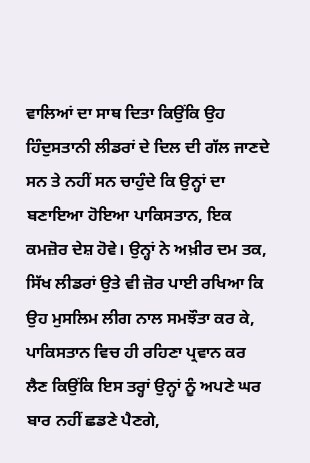ਵਾਲਿਆਂ ਦਾ ਸਾਥ ਦਿਤਾ ਕਿਉਂਕਿ ਉਹ ਹਿੰਦੁਸਤਾਨੀ ਲੀਡਰਾਂ ਦੇ ਦਿਲ ਦੀ ਗੱਲ ਜਾਣਦੇ ਸਨ ਤੇ ਨਹੀਂ ਸਨ ਚਾਹੁੰਦੇ ਕਿ ਉਨ੍ਹਾਂ ਦਾ ਬਣਾਇਆ ਹੋਇਆ ਪਾਕਿਸਤਾਨ, ਇਕ ਕਮਜ਼ੋਰ ਦੇਸ਼ ਹੋਵੇ। ਉਨ੍ਹਾਂ ਨੇ ਅਖ਼ੀਰ ਦਮ ਤਕ, ਸਿੱਖ ਲੀਡਰਾਂ ਉਤੇ ਵੀ ਜ਼ੋਰ ਪਾਈ ਰਖਿਆ ਕਿ ਉਹ ਮੁਸਲਿਮ ਲੀਗ ਨਾਲ ਸਮਝੌਤਾ ਕਰ ਕੇ, ਪਾਕਿਸਤਾਨ ਵਿਚ ਹੀ ਰਹਿਣਾ ਪ੍ਰਵਾਨ ਕਰ ਲੈਣ ਕਿਉਂਕਿ ਇਸ ਤਰ੍ਹਾਂ ਉਨ੍ਹਾਂ ਨੂੰ ਅਪਣੇ ਘਰ ਬਾਰ ਨਹੀਂ ਛਡਣੇ ਪੈਣਗੇ,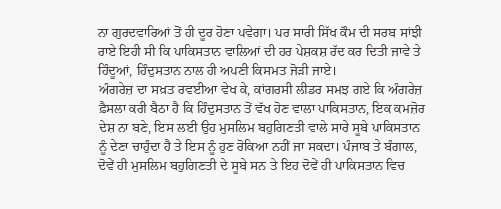ਨਾ ਗੁਰਦਵਾਰਿਆਂ ਤੋਂ ਹੀ ਦੂਰ ਹੋਣਾ ਪਵੇਗਾ। ਪਰ ਸਾਰੀ ਸਿੱਖ ਕੌਮ ਦੀ ਸਰਬ ਸਾਂਝੀ ਰਾਏ ਇਹੀ ਸੀ ਕਿ ਪਾਕਿਸਤਾਨ ਵਾਲਿਆਂ ਦੀ ਹਰ ਪੇਸ਼ਕਸ਼ ਰੱਦ ਕਰ ਦਿਤੀ ਜਾਵੇ ਤੇ ਹਿੰਦੂਆਂ, ਹਿੰਦੁਸਤਾਨ ਨਾਲ ਹੀ ਅਪਣੀ ਕਿਸਮਤ ਜੋੜੀ ਜਾਏ।
ਅੰਗਰੇਜ਼ ਦਾ ਸਖ਼ਤ ਰਵਈਆ ਵੇਖ ਕੇ, ਕਾਂਗਰਸੀ ਲੀਡਰ ਸਮਝ ਗਏ ਕਿ ਅੰਗਰੇਜ਼ ਫ਼ੈਸਲਾ ਕਰੀ ਬੈਠਾ ਹੈ ਕਿ ਹਿੰਦੁਸਤਾਨ ਤੋਂ ਵੱਖ ਹੋਣ ਵਾਲਾ ਪਾਕਿਸਤਾਨ, ਇਕ ਕਮਜ਼ੋਰ ਦੇਸ਼ ਨਾ ਬਣੇ, ਇਸ ਲਈ ਉਹ ਮੁਸਲਿਮ ਬਹੁਗਿਣਤੀ ਵਾਲੇ ਸਾਰੇ ਸੂਬੇ ਪਾਕਿਸਤਾਨ ਨੂੰ ਦੇਣਾ ਚਾਹੁੰਦਾ ਹੈ ਤੇ ਇਸ ਨੂੰ ਹੁਣ ਰੋਕਿਆ ਨਹੀਂ ਜਾ ਸਕਦਾ। ਪੰਜਾਬ ਤੇ ਬੰਗਾਲ, ਦੋਵੇਂ ਹੀ ਮੁਸਲਿਮ ਬਹੁਗਿਣਤੀ ਦੇ ਸੂਬੇ ਸਨ ਤੇ ਇਹ ਦੋਵੇਂ ਹੀ ਪਾਕਿਸਤਾਨ ਵਿਚ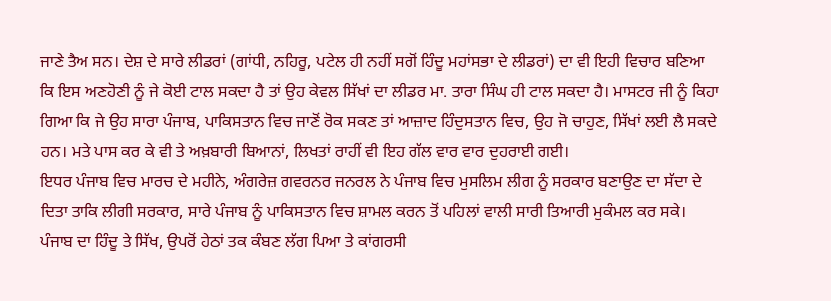ਜਾਣੇ ਤੈਅ ਸਨ। ਦੇਸ਼ ਦੇ ਸਾਰੇ ਲੀਡਰਾਂ (ਗਾਂਧੀ, ਨਹਿਰੂ, ਪਟੇਲ ਹੀ ਨਹੀਂ ਸਗੋਂ ਹਿੰਦੂ ਮਹਾਂਸਭਾ ਦੇ ਲੀਡਰਾਂ) ਦਾ ਵੀ ਇਹੀ ਵਿਚਾਰ ਬਣਿਆ ਕਿ ਇਸ ਅਣਹੋਣੀ ਨੂੰ ਜੇ ਕੋਈ ਟਾਲ ਸਕਦਾ ਹੈ ਤਾਂ ਉਹ ਕੇਵਲ ਸਿੱਖਾਂ ਦਾ ਲੀਡਰ ਮਾ. ਤਾਰਾ ਸਿੰਘ ਹੀ ਟਾਲ ਸਕਦਾ ਹੈ। ਮਾਸਟਰ ਜੀ ਨੂੰ ਕਿਹਾ ਗਿਆ ਕਿ ਜੇ ਉਹ ਸਾਰਾ ਪੰਜਾਬ, ਪਾਕਿਸਤਾਨ ਵਿਚ ਜਾਣੋਂ ਰੋਕ ਸਕਣ ਤਾਂ ਆਜ਼ਾਦ ਹਿੰਦੁਸਤਾਨ ਵਿਚ, ਉਹ ਜੋ ਚਾਹੁਣ, ਸਿੱਖਾਂ ਲਈ ਲੈ ਸਕਦੇ ਹਨ। ਮਤੇ ਪਾਸ ਕਰ ਕੇ ਵੀ ਤੇ ਅਖ਼ਬਾਰੀ ਬਿਆਨਾਂ, ਲਿਖਤਾਂ ਰਾਹੀਂ ਵੀ ਇਹ ਗੱਲ ਵਾਰ ਵਾਰ ਦੁਹਰਾਈ ਗਈ।
ਇਧਰ ਪੰਜਾਬ ਵਿਚ ਮਾਰਚ ਦੇ ਮਹੀਨੇ, ਅੰਗਰੇਜ਼ ਗਵਰਨਰ ਜਨਰਲ ਨੇ ਪੰਜਾਬ ਵਿਚ ਮੁਸਲਿਮ ਲੀਗ ਨੂੰ ਸਰਕਾਰ ਬਣਾਉਣ ਦਾ ਸੱਦਾ ਦੇ ਦਿਤਾ ਤਾਕਿ ਲੀਗੀ ਸਰਕਾਰ, ਸਾਰੇ ਪੰਜਾਬ ਨੂੰ ਪਾਕਿਸਤਾਨ ਵਿਚ ਸ਼ਾਮਲ ਕਰਨ ਤੋਂ ਪਹਿਲਾਂ ਵਾਲੀ ਸਾਰੀ ਤਿਆਰੀ ਮੁਕੰਮਲ ਕਰ ਸਕੇ। ਪੰਜਾਬ ਦਾ ਹਿੰਦੂ ਤੇ ਸਿੱਖ, ਉਪਰੋਂ ਹੇਠਾਂ ਤਕ ਕੰਬਣ ਲੱਗ ਪਿਆ ਤੇ ਕਾਂਗਰਸੀ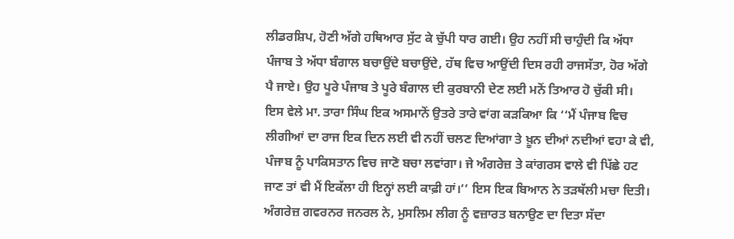ਲੀਡਰਸ਼ਿਪ, ਹੋਣੀ ਅੱਗੇ ਹਥਿਆਰ ਸੁੱਟ ਕੇ ਚੁੱਪੀ ਧਾਰ ਗਈ। ਉਹ ਨਹੀਂ ਸੀ ਚਾਹੁੰਦੀ ਕਿ ਅੱਧਾ ਪੰਜਾਬ ਤੇ ਅੱਧਾ ਬੰਗਾਲ ਬਚਾਉਂਦੇ ਬਚਾਉਂਦੇ, ਹੱਥ ਵਿਚ ਆਉਂਦੀ ਦਿਸ ਰਹੀ ਰਾਜਸੱਤਾ, ਹੋਰ ਅੱਗੇ ਪੈ ਜਾਏ। ਉਹ ਪੂਰੇ ਪੰਜਾਬ ਤੇ ਪੂਰੇ ਬੰਗਾਲ ਦੀ ਕੁਰਬਾਨੀ ਦੇਣ ਲਈ ਮਨੋਂ ਤਿਆਰ ਹੋ ਚੁੱਕੀ ਸੀ।
ਇਸ ਵੇਲੇ ਮਾ. ਤਾਰਾ ਸਿੰਘ ਇਕ ਅਸਮਾਨੋਂ ਉਤਰੇ ਤਾਰੇ ਵਾਂਗ ਕੜਕਿਆ ਕਿ ‘‘ਮੈਂ ਪੰਜਾਬ ਵਿਚ ਲੀਗੀਆਂ ਦਾ ਰਾਜ ਇਕ ਦਿਨ ਲਈ ਵੀ ਨਹੀਂ ਚਲਣ ਦਿਆਂਗਾ ਤੇ ਖ਼ੂਨ ਦੀਆਂ ਨਦੀਆਂ ਵਹਾ ਕੇ ਵੀ, ਪੰਜਾਬ ਨੂੰ ਪਾਕਿਸਤਾਨ ਵਿਚ ਜਾਣੋ ਬਚਾ ਲਵਾਂਗਾ। ਜੇ ਅੰਗਰੇਜ਼ ਤੇ ਕਾਂਗਰਸ ਵਾਲੇ ਵੀ ਪਿੱਛੇ ਹਟ ਜਾਣ ਤਾਂ ਵੀ ਮੈਂ ਇਕੱਲਾ ਹੀ ਇਨ੍ਹਾਂ ਲਈ ਕਾਫ਼ੀ ਹਾਂ।’’ ਇਸ ਇਕ ਬਿਆਨ ਨੇ ਤੜਥੱਲੀ ਮਚਾ ਦਿਤੀ। ਅੰਗਰੇਜ਼ ਗਵਰਨਰ ਜਨਰਲ ਨੇ, ਮੁਸਲਿਮ ਲੀਗ ਨੂੰ ਵਜ਼ਾਰਤ ਬਨਾਉਣ ਦਾ ਦਿਤਾ ਸੱਦਾ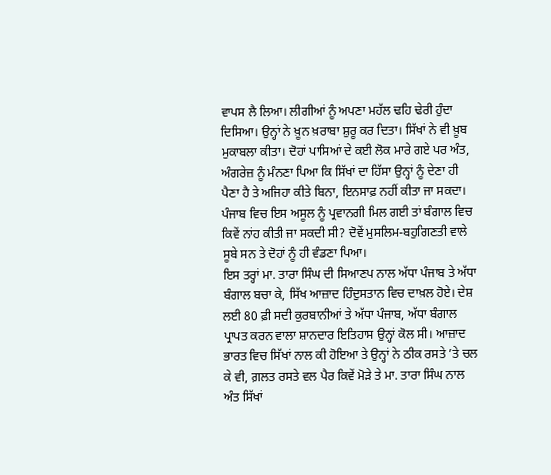ਵਾਪਸ ਲੈ ਲਿਆ। ਲੀਗੀਆਂ ਨੂੰ ਅਪਣਾ ਮਹੱਲ ਢਹਿ ਢੇਰੀ ਹੁੰਦਾ ਦਿਸਿਆ। ਉਨ੍ਹਾਂ ਨੇ ਖ਼ੂਨ ਖ਼ਰਾਬਾ ਸ਼ੁਰੂ ਕਰ ਦਿਤਾ। ਸਿੱਖਾਂ ਨੇ ਵੀ ਖ਼ੂਬ ਮੁਕਾਬਲਾ ਕੀਤਾ। ਦੋਹਾਂ ਪਾਸਿਆਂ ਦੇ ਕਈ ਲੋਕ ਮਾਰੇ ਗਏ ਪਰ ਅੰਤ, ਅੰਗਰੇਜ਼ ਨੂੰ ਮੰਨਣਾ ਪਿਆ ਕਿ ਸਿੱਖਾਂ ਦਾ ਹਿੱਸਾ ਉਨ੍ਹਾਂ ਨੂੰ ਦੇਣਾ ਹੀ ਪੈਣਾ ਹੈ ਤੇ ਅਜਿਹਾ ਕੀਤੇ ਬਿਨਾ, ਇਨਸਾਫ਼ ਨਹੀਂ ਕੀਤਾ ਜਾ ਸਕਦਾ। ਪੰਜਾਬ ਵਿਚ ਇਸ ਅਸੂਲ ਨੂੰ ਪ੍ਰਵਾਨਗੀ ਮਿਲ ਗਈ ਤਾਂ ਬੰਗਾਲ ਵਿਚ ਕਿਵੇਂ ਨਾਂਹ ਕੀਤੀ ਜਾ ਸਕਦੀ ਸੀ? ਦੋਵੇਂ ਮੁਸਲਿਮ-ਬਹੁਗਿਣਤੀ ਵਾਲੇ ਸੂਬੇ ਸਨ ਤੇ ਦੋਹਾਂ ਨੂੰ ਹੀ ਵੰਡਣਾ ਪਿਆ।
ਇਸ ਤਰ੍ਹਾਂ ਮਾ. ਤਾਰਾ ਸਿੰਘ ਦੀ ਸਿਆਣਪ ਨਾਲ ਅੱਧਾ ਪੰਜਾਬ ਤੇ ਅੱਧਾ ਬੰਗਾਲ ਬਚਾ ਕੇ, ਸਿੱਖ ਆਜ਼ਾਦ ਹਿੰਦੁਸਤਾਨ ਵਿਚ ਦਾਖ਼ਲ ਹੋਏ। ਦੇਸ਼ ਲਈ 80 ਫ਼ੀ ਸਦੀ ਕੁਰਬਾਨੀਆਂ ਤੇ ਅੱਧਾ ਪੰਜਾਬ, ਅੱਧਾ ਬੰਗਾਲ ਪ੍ਰਾਪਤ ਕਰਨ ਵਾਲਾ ਸ਼ਾਨਦਾਰ ਇਤਿਹਾਸ ਉਨ੍ਹਾਂ ਕੋਲ ਸੀ। ਆਜ਼ਾਦ ਭਾਰਤ ਵਿਚ ਸਿੱਖਾਂ ਨਾਲ ਕੀ ਹੋਇਆ ਤੇ ਉਨ੍ਹਾਂ ਨੇ ਠੀਕ ਰਸਤੇ ’ਤੇ ਚਲ ਕੇ ਵੀ, ਗ਼ਲਤ ਰਸਤੇ ਵਲ ਪੈਰ ਕਿਵੇਂ ਮੋੜੇ ਤੇ ਮਾ. ਤਾਰਾ ਸਿੰਘ ਨਾਲ ਅੰਤ ਸਿੱਖਾਂ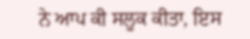ਨੇ ਆਪ ਕੀ ਸਲੂਕ ਕੀਤਾ, ਇਸ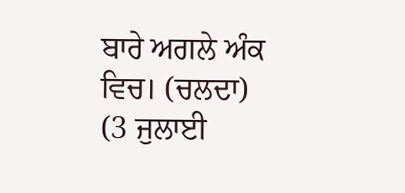ਬਾਰੇ ਅਗਲੇ ਅੰਕ ਵਿਚ। (ਚਲਦਾ)
(3 ਜੁਲਾਈ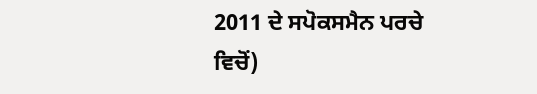2011 ਦੇ ਸਪੋਕਸਮੈਨ ਪਰਚੇ ਵਿਚੋਂ)